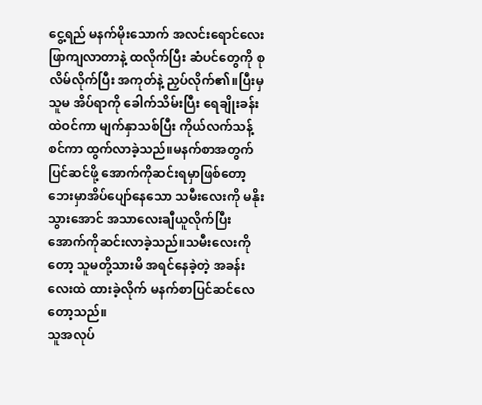ငွေ့ရည် မနက်မိုးသောက် အလင်းရောင်လေးဖြာကျလာတာနဲ့ ထလိုက်ပြီး ဆံပင်တွေကို စုလိမ်လိုက်ပြီး အကုတ်နဲ့ ညှပ်လိုက်၏။ပြီးမှ သူမ အိပ်ရာကို ခေါက်သိမ်းပြီး ရေချိုးခန်းထဲဝင်ကာ မျက်နှာသစ်ပြီး ကိုယ်လက်သန့်စင်ကာ ထွက်လာခဲ့သည်။မနက်စာအတွက် ပြင်ဆင်ဖို့ အောက်ကိုဆင်းရမှာဖြစ်တော့ ဘေးမှာအိပ်ပျော်နေသော သမီးလေးကို မနိုးသွားအောင် အသာလေးချီယူလိုက်ပြီး အောက်ကိုဆင်းလာခဲ့သည်။သမီးလေးကိုတော့ သူမတို့သားမိ အရင်နေခဲ့တဲ့ အခန်းလေးထဲ ထားခဲ့လိုက် မနက်စာပြင်ဆင်လေတော့သည်။
သူအလုပ်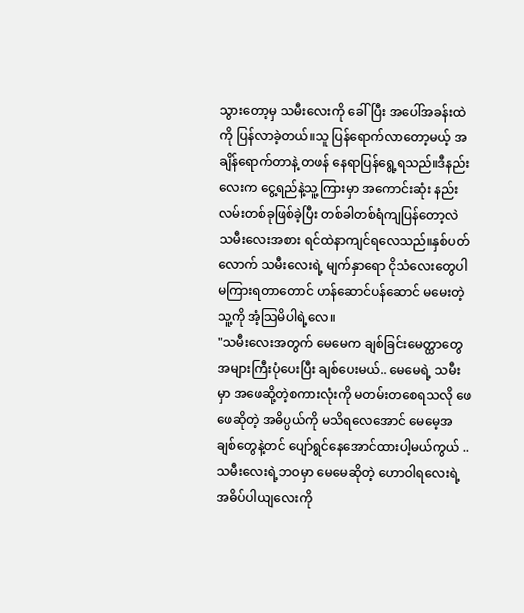သွားတော့မှ သမီးလေးကို ခေါ်ပြီး အပေါ်အခန်းထဲကို ပြန်လာခဲ့တယ်။သူ ပြန်ရောက်လာတော့မယ့် အချိန်ရောက်တာနဲ့ တဖန် နေရာပြန်ရွေ့ရသည်။ဒီနည်းလေးက ငွေ့ရည်နဲ့သူ့ကြားမှာ အကောင်းဆုံး နည်းလမ်းတစ်ခုဖြစ်ခဲ့ပြီး တစ်ခါတစ်ရံကျပြန်တော့လဲ သမီးလေးအစား ရင်ထဲနာကျင်ရလေသည်။နှစ်ပတ်လောက် သမီးလေးရဲ့ မျက်နှာရော ငိုသံလေးတွေပါ မကြားရတာတောင် ဟန်ဆောင်ပန်ဆောင် မမေးတဲ့ သူ့ကို အံ့သြမိပါရဲ့လေ။
"သမီးလေးအတွက် မေမေက ချစ်ခြင်းမေတ္ထာတွေ အများကြီးပုံပေးပြီး ချစ်ပေးမယ်.. မေမေရဲ့ သမီးမှာ အဖေဆို့တဲ့စကားလုံးကို မတမ်းတစေရသလို ဖေဖေဆိုတဲ့ အဓိပ္ပယ်ကို မသိရလေအောင် မေမေ့အချစ်တွေနဲ့တင် ပျော်ရွင်နေအောင်ထားပါ့မယ်ကွယ် ..သမီးလေးရဲ့ဘဝမှာ မေမေဆိုတဲ့ ဟောဝါရလေးရဲ့အဓိပ်ပါယျလေးကို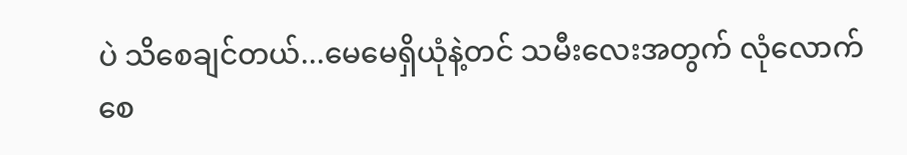ပဲ သိစေချင်တယ်...မေမေရှိယုံနဲ့တင် သမီးလေးအတွက် လုံလောက်စေ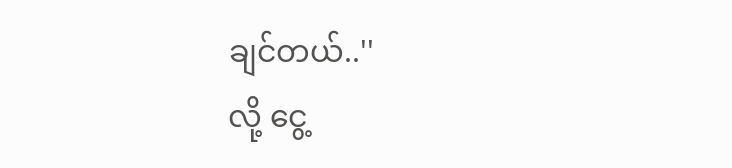ချင်တယ်..''
လို့ ငွေ့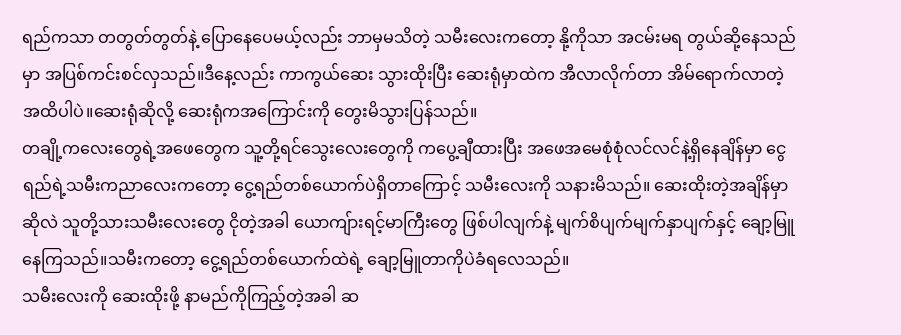ရည်ကသာ တတွတ်တွတ်နဲ့ ပြောနေပေမယ့်လည်း ဘာမှမသိတဲ့ သမီးလေးကတော့ နို့ကိုသာ အငမ်းမရ တွယ်ဆို့နေသည်မှာ အပြစ်ကင်းစင်လှသည်။ဒီနေ့လည်း ကာကွယ်ဆေး သွားထိုးပြီး ဆေးရုံမှာထဲက အီလာလိုက်တာ အိမ်ရောက်လာတဲ့အထိပါပဲ။ဆေးရုံဆိုလို့ ဆေးရုံကအကြောင်းကို တွေးမိသွားပြန်သည်။
တချို့ကလေးတွေရဲ့အဖေတွေက သူ့တို့ရင်သွေးလေးတွေကို ကပွေ့ချီထားပြီး အဖေအမေစုံစုံလင်လင်နဲ့ရှိနေချိန်မှာ ငွေရည်ရဲ့သမီးကညာလေးကတော့ ငွေ့ရည်တစ်ယောက်ပဲရှိတာကြောင့် သမီးလေးကို သနားမိသည်။ ဆေးထိုးတဲ့အချိန်မှာဆိုလဲ သူတို့သားသမီးလေးတွေ ငိုတဲ့အခါ ယောကျ်ားရင့်မာကြီးတွေ ဖြစ်ပါလျက်နဲ့ မျက်စိပျက်မျက်နှာပျက်နှင့် ချော့မြူနေကြသည်။သမီးကတော့ ငွေ့ရည်တစ်ယောက်ထဲရဲ့ ချော့မြူတာကိုပဲခံရလေသည်။
သမီးလေးကို ဆေးထိုးဖို့ နာမည်ကိုကြည့်တဲ့အခါ ဆ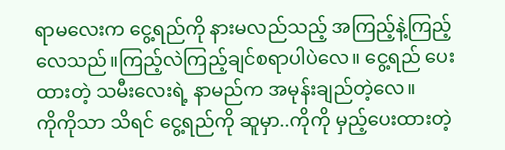ရာမလေးက ငွေ့ရည်ကို နားမလည်သည့် အကြည့်နဲ့ကြည့်လေသည်။ကြည့်လဲကြည့်ချင်စရာပါပဲလေ။ ငွေ့ရည် ပေးထားတဲ့ သမီးလေးရဲ့ နာမည်က အမုန်းချည်တဲ့လေ။
ကိုကိုသာ သိရင် ငွေ့ရည်ကို ဆူမှာ..ကိုကို မှည့်ပေးထားတဲ့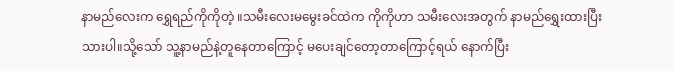နာမည်လေးက ရွှေရည်ကိုကိုတဲ့ ။သမီးလေးမမွေးခင်ထဲက ကိုကိုဟာ သမီးလေးအတွက် နာမည်ရွှေးထားပြီးသားပါ။သို့သော် သူ့နာမည်နဲ့တူနေတာကြောင့် မပေးချင်တော့တာကြောင့်ရယ် နောက်ပြီး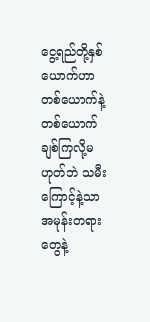ငွေ့ရည်တို့နှစ်ယောက်ဟာ တစ်ယောက်နဲ့တစ်ယောက် ချစ်ကြလို့မဟုတ်ဘဲ သမီးကြောင့်နဲ့သာ အမုန်းတရားတွေနဲ့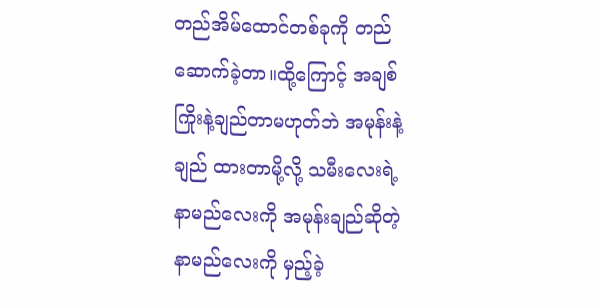တည်အိမ်ထောင်တစ်ခုကို တည်ဆောက်ခဲ့တာ။ထို့ကြောင့် အချစ်ကြိုးနဲ့ချည်တာမဟုတ်ဘဲ အမုန်းနဲ့ချည် ထားတာမို့လို့ သမီးလေးရဲ့ နာမည်လေးကို အမုန်းချည်ဆိုတဲ့ နာမည်လေးကို မှည့်ခဲ့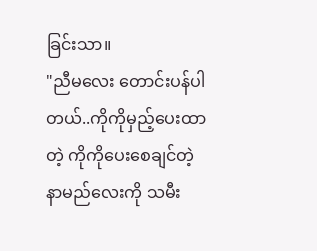ခြင်းသာ။
"ညီမလေး တောင်းပန်ပါတယ်..ကိုကိုမှည့်ပေးထာတဲ့ ကိုကိုပေးစေချင်တဲ့ နာမည်လေးကို သမီး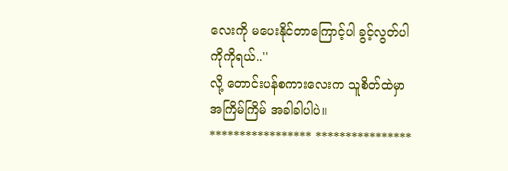လေးကို မပေးနိုင်တာကြောင့်ပါ ခွင့်လွတ်ပါ ကိုကိုရယ်..''
လို့ တောင်းပန်စကားလေးက သူစိတ်ထဲမှာ အကြိမ်ကြိမ် အခါခါပါပဲ။
***************** ****************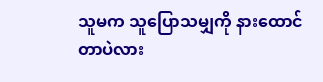သူမက သူပြောသမျှကို နားထောင်တာပဲလား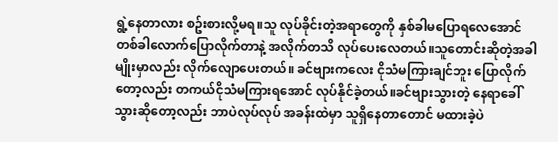ရွဲ့နေတာလား စဥ်းစားလို့မရ။သူ လုပ်ခိုင်းတဲ့အရာတွေကို နှစ်ခါမပြောရလေအောင် တစ်ခါလောက်ပြောလိုက်တာနဲ့ အလိုက်တသိ လုပ်ပေးလေတယ်။သူတောင်းဆိုတဲ့အခါမျိုးမှာလည်း လိုက်လျောပေးတယ်။ ခင်ဗျားကလေး ငိုသံမကြားချင်ဘူး ပြောလိုက်တော့လည်း တကယ်ငိုသံမကြားရအောင် လုပ်နိုင်ခဲ့တယ်။ခင်ဗျားသွားတဲ့ နေရာခေါ်သွားဆိုတော့လည်း ဘာပဲလုပ်လုပ် အခန်းထဲမှာ သူရှိနေတာတောင် မထားခဲ့ပဲ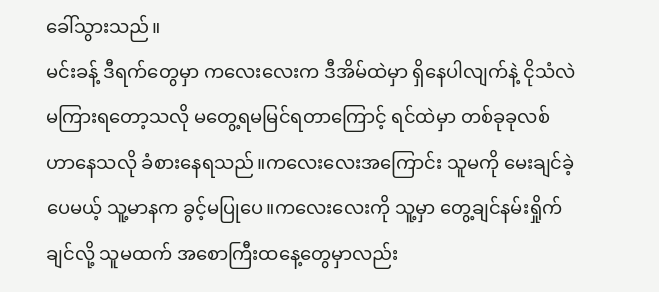ခေါ်သွားသည်။
မင်းခန့် ဒီရက်တွေမှာ ကလေးလေးက ဒီအိမ်ထဲမှာ ရှိနေပါလျက်နဲ့ ငိုသံလဲမကြားရတော့သလို မတွေ့ရမမြင်ရတာကြောင့် ရင်ထဲမှာ တစ်ခုခုလစ်ဟာနေသလို ခံစားနေရသည်။ကလေးလေးအကြောင်း သူမကို မေးချင်ခဲ့ပေမယ့် သူ့မာနက ခွင့်မပြုပေ။ကလေးလေးကို သူ့မှာ တွေ့ချင်နမ်းရှိုက်ချင်လို့ သူမထက် အစောကြီးထနေ့တွေမှာလည်း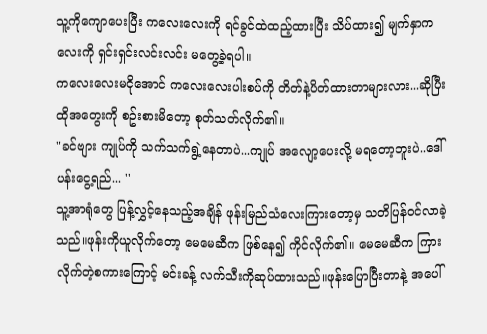သူ့ကိုကျောပေးပြီး ကလေးလေးကို ရင်ခွင်ထဲထည့်ထားပြီး သိပ်ထား၍ မျက်နှာကလေးကို ရှင်းရှင်းလင်းလင်း မတွေ့ခဲ့ရပါ။
ကလေးလေးမငိုအောင် ကလေးလေးပါးစပ်ကို တိတ်နဲ့ပိတ်ထားတာများလား...ဆိုပြီး ထိုအတွေးကို စဥ်းစားမိတော့ စုတ်သတ်လိုက်၏။
"ခင်ဗျား ကျုပ်ကို သက်သက်ရွဲ့နေတာပဲ...ကျုပ် အလျော့ပေးလို့ မရတော့ဘူးပဲ..ဒေါ်ပန်းငွေ့ရည်... ''
သူ့အာရုံတွေ ပြန့်လွှင့်နေသည့်အချိန် ဖုန်းမြည်သံလေးကြားတော့မှ သတိပြန်ဝင်လာခဲ့သည်။ဖုန်းကိုယူလိုက်တော့ မေမေဆီက ဖြစ်နေ၍ ကိုင်လိုက်၏။ မေမေဆီက ကြားလိုက်တဲ့စကားကြောင့် မင်းခန့် လက်သီးကိုဆုပ်ထားသည်။ဖုန်းပြောပြီးတာနဲ့ အပေါ်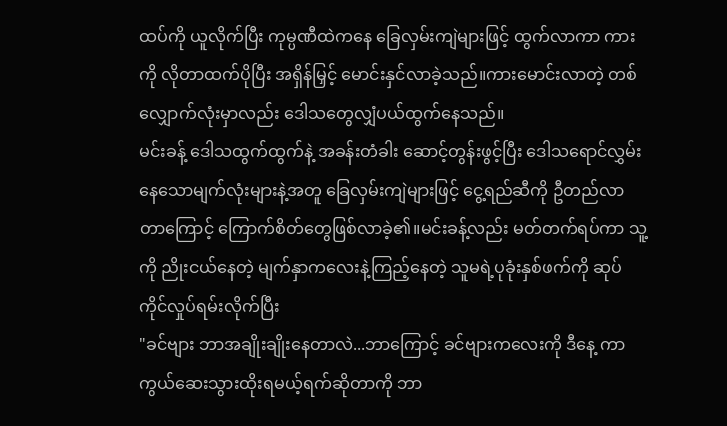ထပ်ကို ယူလိုက်ပြီး ကုမ္ပဏီထဲကနေ ခြေလှမ်းကျဲများဖြင့် ထွက်လာကာ ကားကို လိုတာထက်ပိုပြီး အရှိန်မြှင့် မောင်းနှင်လာခဲ့သည်။ကားမောင်းလာတဲ့ တစ်လျှောက်လုံးမှာလည်း ဒေါသတွေလျှံပယ်ထွက်နေသည်။
မင်းခန့် ဒေါသထွက်ထွက်နဲ့ အခန်းတံခါး ဆောင့်တွန်းဖွင့်ပြီး ဒေါသရောင်လွှမ်းနေသောမျက်လုံးများနဲ့အတူ ခြေလှမ်းကျဲများဖြင့် ငွေ့ရည်ဆီကို ဦတည်လာတာကြောင့် ကြောက်စိတ်တွေဖြစ်လာခဲ့၏။မင်းခန့်လည်း မတ်တက်ရပ်ကာ သူ့ကို ညိုးငယ်နေတဲ့ မျက်နှာကလေးနဲ့ကြည့်နေတဲ့ သူမရဲ့ပုခုံးနှစ်ဖက်ကို ဆုပ်ကိုင်လှုပ်ရမ်းလိုက်ပြီး
"ခင်ဗျား ဘာအချိုးချိုးနေတာလဲ...ဘာကြောင့် ခင်ဗျားကလေးကို ဒီနေ့ ကာကွယ်ဆေးသွားထိုးရမယ့်ရက်ဆိုတာကို ဘာ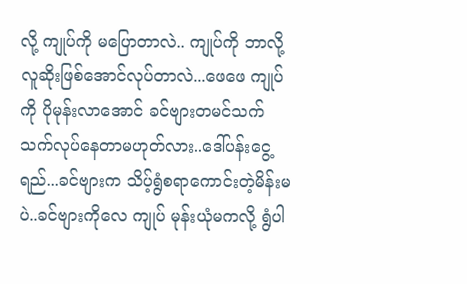လို့ ကျုပ်ကို မပြောတာလဲ.. ကျုပ်ကို ဘာလို့ လူဆိုးဖြစ်အောင်လုပ်တာလဲ...ဖေဖေ ကျုပ်ကို ပိုမုန်းလာအောင် ခင်ဗျားတမင်သက်သက်လုပ်နေတာမဟုတ်လား..ဒေါ်ပန်းငွေ့ရည်...ခင်ဗျားက သိပ့်ရွံစရာကောင်းတဲ့မိန်းမပဲ..ခင်ဗျားကိုလေ ကျုပ် မုန်းယုံမကလို့ ရွံပါ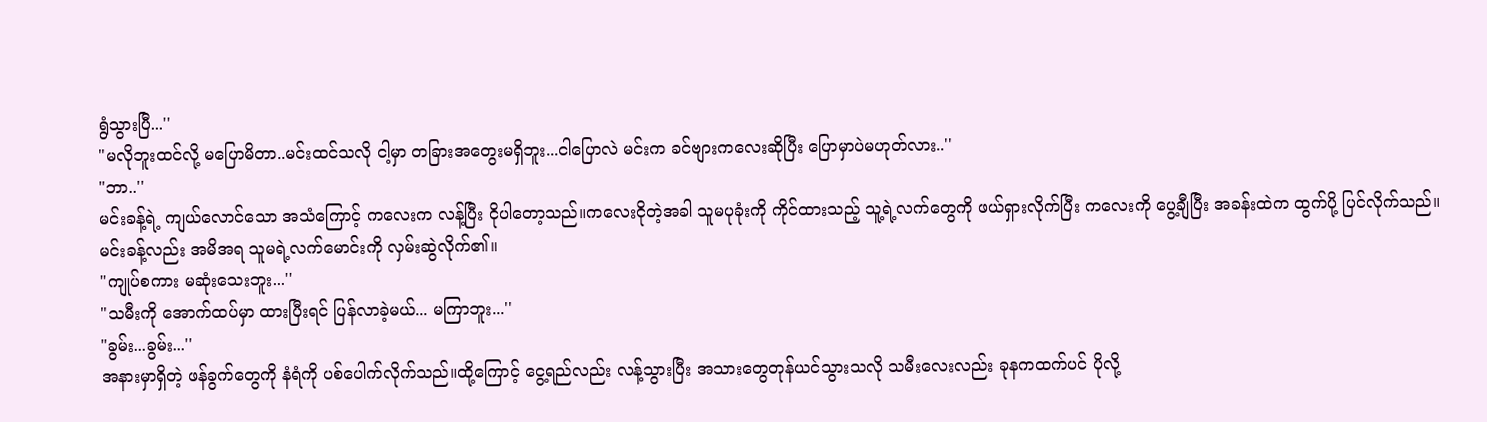ရွံသွားပြီ...''
"မလိုဘူးထင်လို့ မပြောမိတာ..မင်းထင်သလို ငါ့မှာ တခြားအတွေးမရှိဘူး...ငါပြောလဲ မင်းက ခင်ဗျားကလေးဆိုပြီး ပြောမှာပဲမဟုတ်လား..''
"ဘာ..''
မင်းခန့်ရဲ့ ကျယ်လောင်သော အသံကြောင့် ကလေးက လန့်ပြီး ငိုပါတော့သည်။ကလေးငိုတဲ့အခါ သူမပုခုံးကို ကိုင်ထားသည့် သူ့ရဲ့လက်တွေကို ဖယ်ရှားလိုက်ပြီး ကလေးကို ပွေ့ချီပြီး အခန်းထဲက ထွက်ပို့ ပြင်လိုက်သည်။မင်းခန့်လည်း အမိအရ သူမရဲ့လက်မောင်းကို လှမ်းဆွဲလိုက်၏။
"ကျုပ်စကား မဆုံးသေးဘူး...''
"သမီးကို အောက်ထပ်မှာ ထားပြီးရင် ပြန်လာခဲ့မယ်... မကြာဘူး...''
"ခွမ်း...ခွမ်း...''
အနားမှာရှိတဲ့ ဖန်ခွက်တွေကို နံရံကို ပစ်ပေါက်လိုက်သည်။ထို့ကြောင့် ငွေ့ရည်လည်း လန့်သွားပြီး အသားတွေတုန်ယင်သွားသလို သမီးလေးလည်း ခုနကထက်ပင် ပိုလို့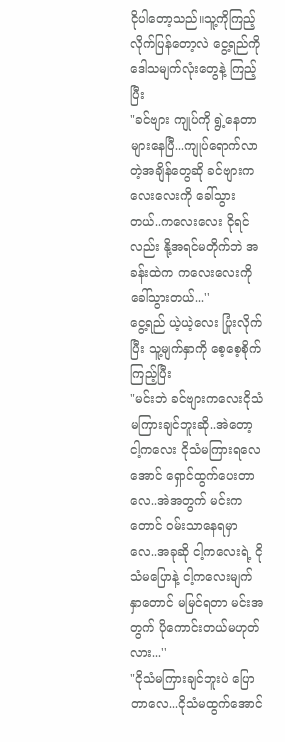ငိုပါတော့သည်။သူ့ကိုကြည့်လိုက်ပြန်တော့လဲ ငွေ့ရည်ကို ဒေါသမျက်လုံးတွေနဲ့ ကြည့်ပြီး
"ခင်ဗျား ကျုပ်ကို ရွဲ့နေတာ များနေပြီ...ကျုပ်ရောက်လာတဲ့အချိန်တွေဆို ခင်ဗျားကလေးလေးကို ခေါ်သွားတယ်..ကလေးလေး ငိုရင်လည်း နို့အရင်မတိုက်ဘဲ အခန်းထဲက ကလေးလေးကို ခေါ်သွားတယ်...''
ငွေ့ရည် ယဲ့ယဲ့လေး ပြုံးလိုက်ပြီး သူ့မျက်နှာကို စေ့စေ့စိုက်ကြည့်ပြီး
"မင်းဘဲ ခင်ဗျားကလေးငိုသံမကြားချင်ဘူးဆို..အဲတော့ ငါ့ကလေး ငိုသံမကြားရလေအောင် ရှောင်ထွက်ပေးတာလေ..အဲအတွက် မင်းကတောင် ဝမ်းသာနေရမှာလေ..အခုဆို ငါ့ကလေးရဲ့ ငိုသံမပြောနဲ့ ငါ့ကလေးမျက်နှာတောင် မမြင်ရတာ မင်းအတွက် ပိုကောင်းတယ်မဟုတ်လား...''
"ငိုသံမကြားချင်ဘူးပဲ ပြောတာလေ...ငိုသံမထွက်အောင်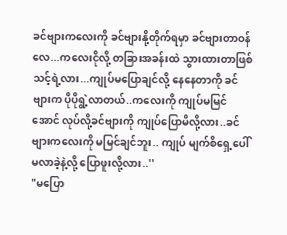ခင်ဗျားကလေးကို ခင်ဗျားနို့တိုက်ရမှာ ခင်ဗျားတာဝန်လေ...ကလေးငိုလို့ တခြားအခန်းထဲ သွားထားတာဖြစ်သင့်ရဲ့လား...ကျုပ်မပြောချင်လို့ နေနေတာကို ခင်ဗျားက ပိုပိုရွဲ့လာတယ်..ကလေးကို ကျုပ်မမြင်အောင် လုပ်လို့ခင်ဗျားကို ကျုပ်ပြောမိလို့လား..ခင်ဗျားကလေးကို မမြင်ချင်ဘူး.. ကျုပ် မျက်စိရှေ့ပေါ်မလာခဲ့နဲ့လို့ ပြောဖူးလို့လား..''
"မပြော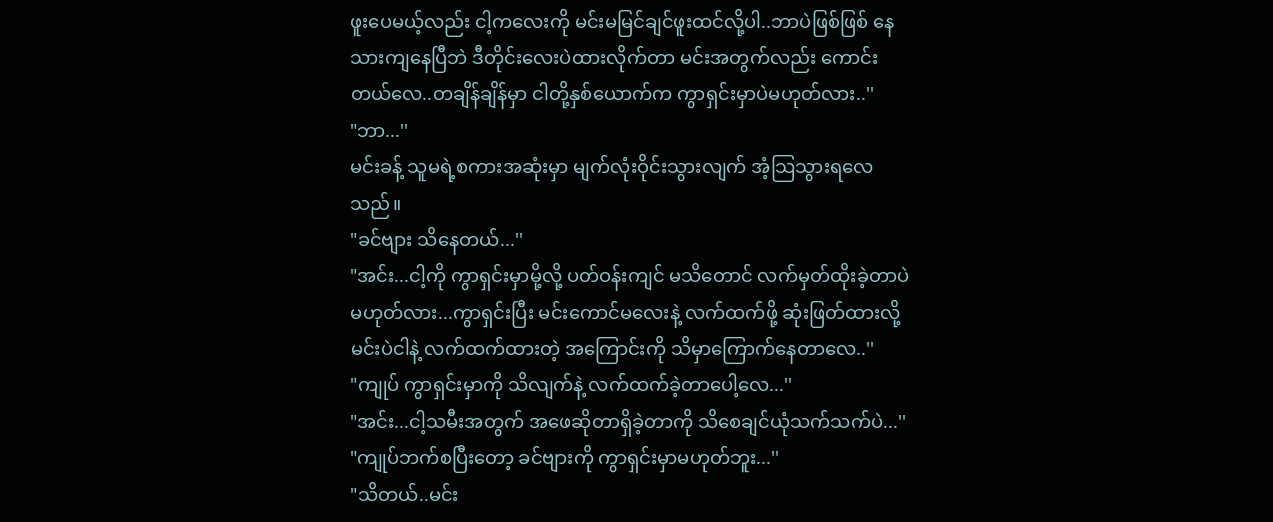ဖူးပေမယ့်လည်း ငါ့ကလေးကို မင်းမမြင်ချင်ဖူးထင်လို့ပါ..ဘာပဲဖြစ်ဖြစ် နေသားကျနေပြီဘဲ ဒီတိုင်းလေးပဲထားလိုက်တာ မင်းအတွက်လည်း ကောင်းတယ်လေ..တချိန်ချိန်မှာ ငါတို့နှစ်ယောက်က ကွာရှင်းမှာပဲမဟုတ်လား..''
"ဘာ...''
မင်းခန့် သူမရဲ့စကားအဆုံးမှာ မျက်လုံးဝိုင်းသွားလျက် အံ့သြသွားရလေသည်။
"ခင်ဗျား သိနေတယ်...''
"အင်း...ငါ့ကို ကွာရှင်းမှာမို့လို့ ပတ်ဝန်းကျင် မသိတောင် လက်မှတ်ထိုးခဲ့တာပဲ မဟုတ်လား...ကွာရှင်းပြီး မင်းကောင်မလေးနဲ့ လက်ထက်ဖို့ ဆုံးဖြတ်ထားလို့ မင်းပဲငါနဲ့ လက်ထက်ထားတဲ့ အကြောင်းကို သိမှာကြောက်နေတာလေ..''
"ကျုပ် ကွာရှင်းမှာကို သိလျက်နဲ့ လက်ထက်ခဲ့တာပေါ့လေ...''
"အင်း...ငါ့သမီးအတွက် အဖေဆိုတာရှိခဲ့တာကို သိစေချင်ယုံသက်သက်ပဲ...''
"ကျုပ်ဘက်စပြီးတော့ ခင်ဗျားကို ကွာရှင်းမှာမဟုတ်ဘူး...''
"သိတယ်..မင်း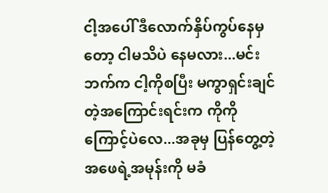ငါ့အပေါ် ဒီလောက်နှိပ်ကွပ်နေမှတော့ ငါမသိပဲ နေမလား...မင်းဘက်က ငါ့ကိုစပြီး မကွာရှင်းချင်တဲ့အကြောင်းရင်းက ကိုကိုကြောင့်ပဲလေ...အခုမှ ပြန်တွေ့တဲ့ အဖေရဲ့အမုန်းကို မခံ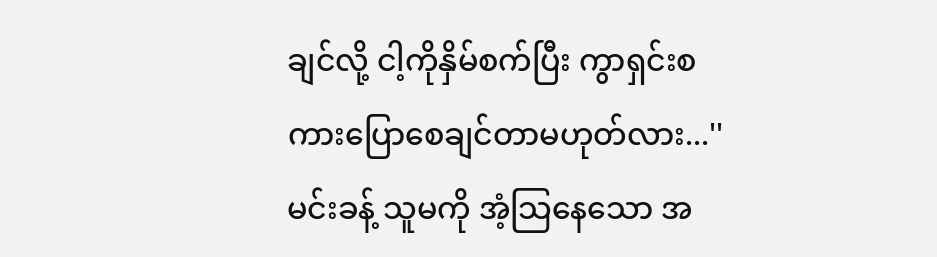ချင်လို့ ငါ့ကိုနှိမ်စက်ပြီး ကွာရှင်းစကားပြောစေချင်တာမဟုတ်လား...''
မင်းခန့် သူမကို အံ့သြနေသော အ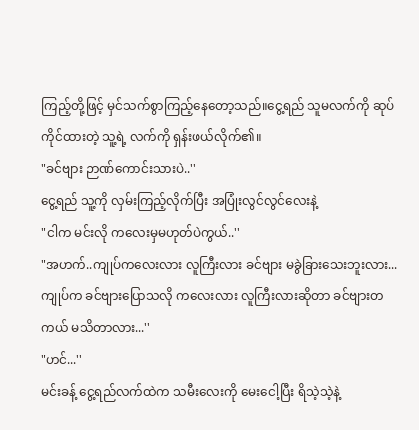ကြည့်တို့ဖြင့် မှင်သက်စွာကြည့်နေတော့သည်။ငွေ့ရည် သူမလက်ကို ဆုပ်ကိုင်ထားတဲ့ သူ့ရဲ့ လက်ကို ရှန်းဖယ်လိုက်၏။
"ခင်ဗျား ဉာဏ်ကောင်းသားပဲ..''
ငွေ့ရည် သူ့ကို လှမ်းကြည့်လိုက်ပြီး အပြုံးလွင်လွင်လေးနဲ့
"ငါက မင်းလို ကလေးမှမဟုတ်ပဲကွယ်..''
"အဟက်..ကျုပ်ကလေးလား လူကြီးလား ခင်ဗျား မခွဲခြားသေးဘူးလား...ကျုပ်က ခင်ဗျားပြောသလို ကလေးလား လူကြီးလားဆိုတာ ခင်ဗျားတကယ် မသိတာလား...''
"ဟင်...''
မင်းခန့် ငွေ့ရည်လက်ထဲက သမီးလေးကို မေးငေါ့ပြီး ရိသဲ့သဲ့နဲ့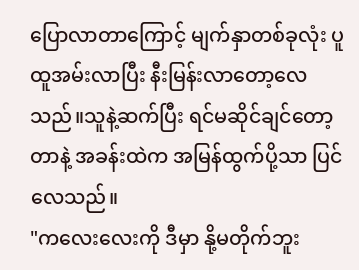ပြောလာတာကြောင့် မျက်နှာတစ်ခုလုံး ပူထူအမ်းလာပြီး နီးမြန်းလာတော့လေသည်။သူနဲ့ဆက်ပြီး ရင်မဆိုင်ချင်တော့တာနဲ့ အခန်းထဲက အမြန်ထွက်ပို့သာ ပြင်လေသည်။
"ကလေးလေးကို ဒီမှာ နို့မတိုက်ဘူး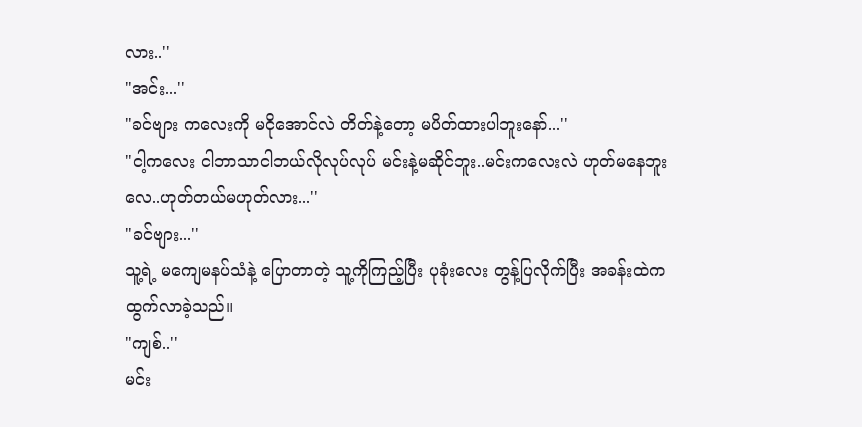လား..''
"အင်း...''
"ခင်ဗျား ကလေးကို မငိုအောင်လဲ တိတ်နဲ့တော့ မပိတ်ထားပါဘူးနော်...''
"ငါ့ကလေး ငါဘာသာငါဘယ်လိုလုပ်လုပ် မင်းနဲ့မဆိုင်ဘူး..မင်းကလေးလဲ ဟုတ်မနေဘူးလေ..ဟုတ်တယ်မဟုတ်လား...''
"ခင်ဗျား...''
သူ့ရဲ့ မကျေမနပ်သံနဲ့ ပြောတာတဲ့ သူ့ကိုကြည့်ပြီး ပုခုံးလေး တွန့်ပြလိုက်ပြီး အခန်းထဲက ထွက်လာခဲ့သည်။
"ကျစ်..''
မင်း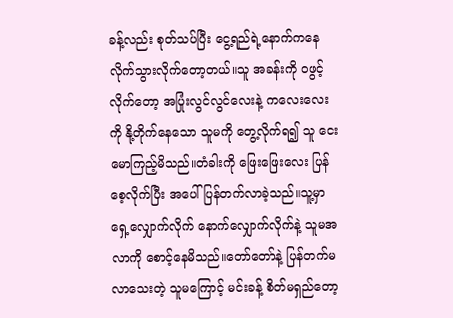ခန့်လည်း စုတ်သပ်ပြီး ငွေ့ရည်ရဲ့နောက်ကနေ လိုက်သွားလိုက်တော့တယ်။သူ အခန်းကို ဝဖွင့်လိုက်တော့ အပြုံးလွင်လွင်လေးနဲ့ ကလေးလေးကို နို့တိုက်နေသော သူမကို တွေ့လိုက်ရ၍ သူ ငေးမောကြည့်မိသည်။တံခါးကို ဖြေးဖြေးလေး ပြန်စေ့လိုက်ပြီး အပေါ်ပြန်တက်လာခဲ့သည်။သူ့မှာ ရှေ့လျှောက်လိုက် နောက်လျှောက်လိုက်နဲ့ သူမအလာကို စောင့်နေမိသည်။တော်တော်နဲ့ ပြန်တက်မလာသေးတဲ့ သူမကြောင့် မင်းခန့် စိတ်မရှည်တော့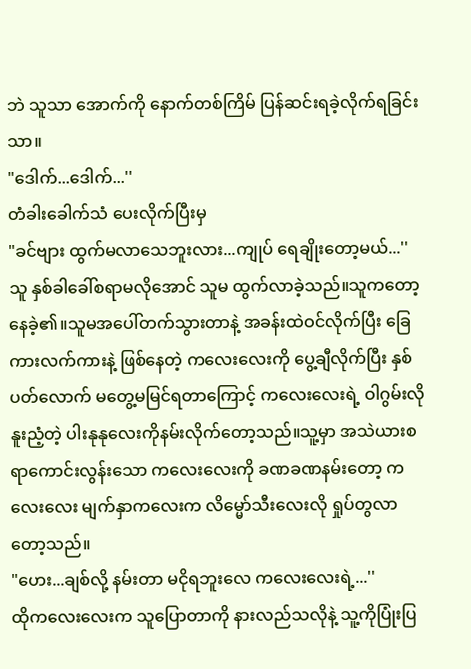ဘဲ သူသာ အောက်ကို နောက်တစ်ကြိမ် ပြန်ဆင်းရခဲ့လိုက်ရခြင်းသာ။
"ဒေါက်...ဒေါက်...''
တံခါးခေါက်သံ ပေးလိုက်ပြီးမှ
"ခင်ဗျား ထွက်မလာသေဘူးလား...ကျုပ် ရေချိုးတော့မယ်...''
သူ နှစ်ခါခေါ်စရာမလိုအောင် သူမ ထွက်လာခဲ့သည်။သူကတော့ နေခဲ့၏။သူမအပေါ်တက်သွားတာနဲ့ အခန်းထဲဝင်လိုက်ပြီး ခြေကားလက်ကားနဲ့ ဖြစ်နေတဲ့ ကလေးလေးကို ပွေ့ချီလိုက်ပြီး နှစ်ပတ်လောက် မတွေ့မမြင်ရတာကြောင့် ကလေးလေးရဲ့ ဝါဂွမ်းလို နူးညံ့တဲ့ ပါးနုနုလေးကိုနမ်းလိုက်တော့သည်။သူ့မှာ အသဲယားစရာကောင်းလွန်းသော ကလေးလေးကို ခဏခဏနမ်းတော့ ကလေးလေး မျက်နှာကလေးက လိမ္မော်သီးလေးလို ရှုပ်တွလာတော့သည်။
"ဟေး...ချစ်လို့ နမ်းတာ မငိုရဘူးလေ ကလေးလေးရဲ့...''
ထိုကလေးလေးက သူပြောတာကို နားလည်သလိုနဲ့ သူ့ကိုပြုံးပြ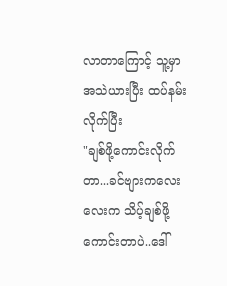လာတာကြောင့် သူ့မှာ အသဲယားပြီး ထပ်နမ်းလိုက်ပြီး
"ချစ်ဖို့ကောင်းလိုက်တာ...ခင်ဗျားကလေးလေးက သိပ့်ချစ်ဖို့ကောင်းတာပဲ..ဒေါ်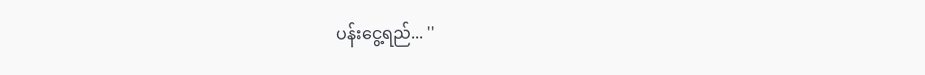ပန်းငွေ့ရည်... ''